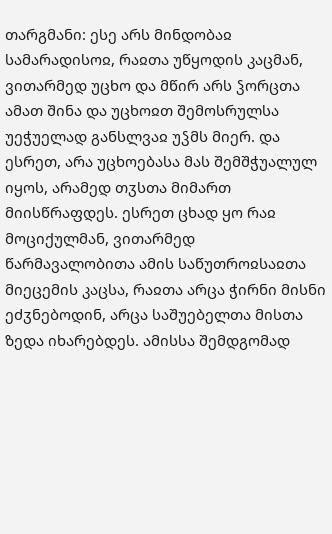თარგმანი: ესე არს მინდობაჲ სამარადისოჲ, რაჲთა უწყოდის კაცმან, ვითარმედ უცხო და მწირ არს ჴორცთა ამათ შინა და უცხოჲთ შემოსრულსა უეჭუელად განსლვაჲ უჴმს მიერ. და ესრეთ, არა უცხოებასა მას შემშჭუალულ იყოს, არამედ თჳსთა მიმართ მიისწრაფდეს. ესრეთ ცხად ყო რაჲ მოციქულმან, ვითარმედ წარმავალობითა ამის საწუთროჲსაჲთა მიეცემის კაცსა, რაჲთა არცა ჭირნი მისნი ეძჳნებოდინ, არცა საშუებელთა მისთა ზედა იხარებდეს. ამისსა შემდგომად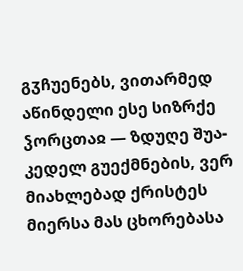გჳჩუენებს, ვითარმედ აწინდელი ესე სიზრქე ჴორცთაჲ — ზდუღე შუა-კედელ გუექმნების, ვერ მიახლებად ქრისტეს მიერსა მას ცხორებასა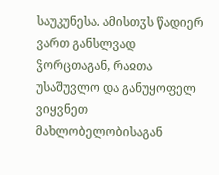საუკუნესა. ამისთჳს წადიერ ვართ განსლვად ჴორცთაგან, რაჲთა უსაშუვლო და განუყოფელ ვიყვნეთ მახლობელობისაგან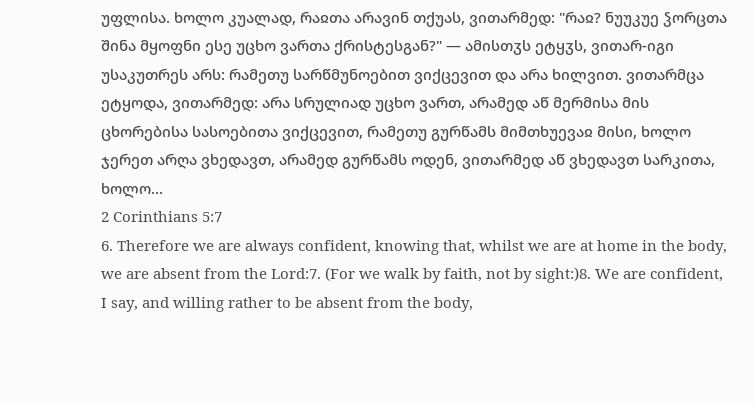უფლისა. ხოლო კუალად, რაჲთა არავინ თქუას, ვითარმედ: "რაჲ? ნუუკუე ჴორცთა შინა მყოფნი ესე უცხო ვართა ქრისტესგან?" — ამისთჳს ეტყჳს, ვითარ-იგი უსაკუთრეს არს: რამეთუ სარწმუნოებით ვიქცევით და არა ხილვით. ვითარმცა ეტყოდა, ვითარმედ: არა სრულიად უცხო ვართ, არამედ აწ მერმისა მის ცხორებისა სასოებითა ვიქცევით, რამეთუ გურწამს მიმთხუევაჲ მისი, ხოლო ჯერეთ არღა ვხედავთ, არამედ გურწამს ოდენ, ვითარმედ აწ ვხედავთ სარკითა, ხოლო...
2 Corinthians 5:7
6. Therefore we are always confident, knowing that, whilst we are at home in the body, we are absent from the Lord:7. (For we walk by faith, not by sight:)8. We are confident, I say, and willing rather to be absent from the body,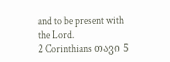and to be present with the Lord.
2 Corinthians თავი 5